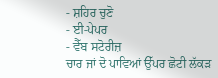- ਸ਼ਹਿਰ ਚੁਣੋ
- ਈ-ਪੇਪਰ
- ਵੈੱਬ ਸਟੋਰੀਜ਼
ਚਾਰ ਜਾਂ ਦੋ ਪਾਵਿਆਂ ਉੱਪਰ ਛੋਟੀ ਲੱਕੜ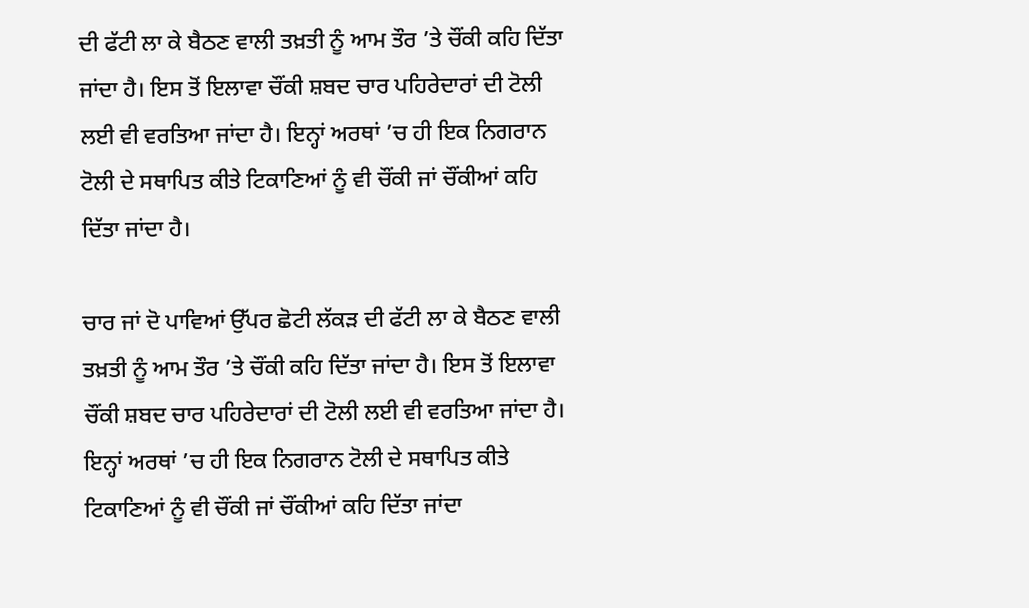ਦੀ ਫੱਟੀ ਲਾ ਕੇ ਬੈਠਣ ਵਾਲੀ ਤਖ਼ਤੀ ਨੂੰ ਆਮ ਤੌਰ ’ਤੇ ਚੌਂਕੀ ਕਹਿ ਦਿੱਤਾ ਜਾਂਦਾ ਹੈ। ਇਸ ਤੋਂ ਇਲਾਵਾ ਚੌਂਕੀ ਸ਼ਬਦ ਚਾਰ ਪਹਿਰੇਦਾਰਾਂ ਦੀ ਟੋਲੀ ਲਈ ਵੀ ਵਰਤਿਆ ਜਾਂਦਾ ਹੈ। ਇਨ੍ਹਾਂ ਅਰਥਾਂ ’ਚ ਹੀ ਇਕ ਨਿਗਰਾਨ ਟੋਲੀ ਦੇ ਸਥਾਪਿਤ ਕੀਤੇ ਟਿਕਾਣਿਆਂ ਨੂੰ ਵੀ ਚੌਂਕੀ ਜਾਂ ਚੌਂਕੀਆਂ ਕਹਿ ਦਿੱਤਾ ਜਾਂਦਾ ਹੈ।

ਚਾਰ ਜਾਂ ਦੋ ਪਾਵਿਆਂ ਉੱਪਰ ਛੋਟੀ ਲੱਕੜ ਦੀ ਫੱਟੀ ਲਾ ਕੇ ਬੈਠਣ ਵਾਲੀ ਤਖ਼ਤੀ ਨੂੰ ਆਮ ਤੌਰ ’ਤੇ ਚੌਂਕੀ ਕਹਿ ਦਿੱਤਾ ਜਾਂਦਾ ਹੈ। ਇਸ ਤੋਂ ਇਲਾਵਾ ਚੌਂਕੀ ਸ਼ਬਦ ਚਾਰ ਪਹਿਰੇਦਾਰਾਂ ਦੀ ਟੋਲੀ ਲਈ ਵੀ ਵਰਤਿਆ ਜਾਂਦਾ ਹੈ। ਇਨ੍ਹਾਂ ਅਰਥਾਂ ’ਚ ਹੀ ਇਕ ਨਿਗਰਾਨ ਟੋਲੀ ਦੇ ਸਥਾਪਿਤ ਕੀਤੇ ਟਿਕਾਣਿਆਂ ਨੂੰ ਵੀ ਚੌਂਕੀ ਜਾਂ ਚੌਂਕੀਆਂ ਕਹਿ ਦਿੱਤਾ ਜਾਂਦਾ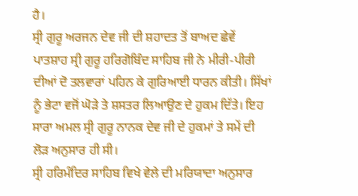ਹੈ।
ਸ੍ਰੀ ਗੁਰੂ ਅਰਜਨ ਦੇਵ ਜੀ ਦੀ ਸ਼ਹਾਦਤ ਤੋਂ ਬਾਅਦ ਛੇਵੇਂ ਪਾਤਸ਼ਾਹ ਸ੍ਰੀ ਗੁਰੂ ਹਰਿਗੋਬਿੰਦ ਸਾਹਿਬ ਜੀ ਨੇ ਮੀਰੀ-ਪੀਰੀ ਦੀਆਂ ਦੋ ਤਲਵਾਰਾਂ ਪਹਿਨ ਕੇ ਗੁਰਿਆਈ ਧਾਰਨ ਕੀਤੀ। ਸਿੱਖਾਂ ਨੂੰ ਭੇਟਾ ਵਜੋਂ ਘੋੜੇ ਤੇ ਸ਼ਸਤਰ ਲਿਆਉਣ ਦੇ ਹੁਕਮ ਦਿੱਤੇ। ਇਹ ਸਾਰਾ ਅਮਲ ਸ੍ਰੀ ਗੁਰੂ ਨਾਨਕ ਦੇਵ ਜੀ ਦੇ ਹੁਕਮਾਂ ਤੇ ਸਮੇਂ ਦੀ ਲੋੜ ਅਨੁਸਾਰ ਹੀ ਸੀ।
ਸ੍ਰੀ ਹਰਿਮੰਦਿਰ ਸਾਹਿਬ ਵਿਖੇ ਵੇਲੇ ਦੀ ਮਰਿਯਾਦਾ ਅਨੁਸਾਰ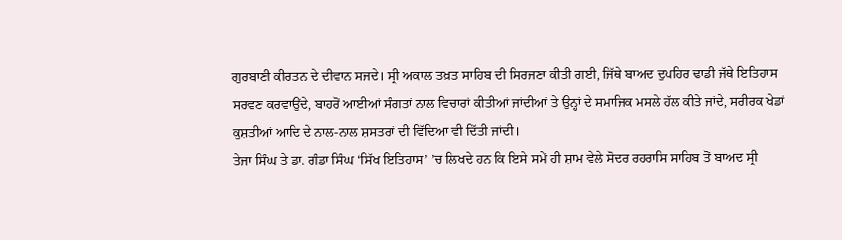ਗੁਰਬਾਣੀ ਕੀਰਤਨ ਦੇ ਦੀਵਾਨ ਸਜਦੇ। ਸ੍ਰੀ ਅਕਾਲ ਤਖ਼ਤ ਸਾਹਿਬ ਦੀ ਸਿਰਜਣਾ ਕੀਤੀ ਗਈ, ਜਿੱਥੇ ਬਾਅਦ ਦੁਪਹਿਰ ਢਾਡੀ ਜੱਥੇ ਇਤਿਹਾਸ ਸਰਵਣ ਕਰਵਾਉਂਦੇ, ਬਾਹਰੋਂ ਆਈਆਂ ਸੰਗਤਾਂ ਨਾਲ ਵਿਚਾਰਾਂ ਕੀਤੀਆਂ ਜਾਂਦੀਆਂ ਤੇ ਉਨ੍ਹਾਂ ਦੇ ਸਮਾਜਿਕ ਮਸਲੇ ਹੱਲ ਕੀਤੇ ਜਾਂਦੇ, ਸਰੀਰਕ ਖੇਡਾਂ ਕੁਸ਼ਤੀਆਂ ਆਦਿ ਦੇ ਨਾਲ-ਨਾਲ ਸ਼ਸਤਰਾਂ ਦੀ ਵਿੱਦਿਆ ਵੀ ਦਿੱਤੀ ਜਾਂਦੀ।
ਤੇਜਾ ਸਿੰਘ ਤੇ ਡਾ. ਗੰਡਾ ਸਿੰਘ ‘ਸਿੱਖ ਇਤਿਹਾਸ’ ’ਚ ਲਿਖਦੇ ਹਨ ਕਿ ਇਸੇ ਸਮੇਂ ਹੀ ਸ਼ਾਮ ਵੇਲੇ ਸੋਦਰ ਰਹਰਾਸਿ ਸਾਹਿਬ ਤੋਂ ਬਾਅਦ ਸ੍ਰੀ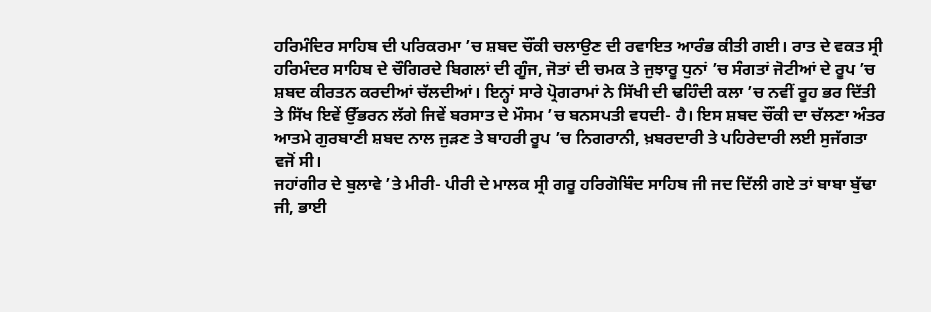ਹਰਿਮੰਦਿਰ ਸਾਹਿਬ ਦੀ ਪਰਿਕਰਮਾ ’ਚ ਸ਼ਬਦ ਚੌਂਕੀ ਚਲਾਉਣ ਦੀ ਰਵਾਇਤ ਆਰੰਭ ਕੀਤੀ ਗਈ। ਰਾਤ ਦੇ ਵਕਤ ਸ੍ਰੀ ਹਰਿਮੰਦਰ ਸਾਹਿਬ ਦੇ ਚੌਗਿਰਦੇ ਬਿਗਲਾਂ ਦੀ ਗੂੰਜ, ਜੋਤਾਂ ਦੀ ਚਮਕ ਤੇ ਜੁਝਾਰੂ ਧੁਨਾਂ ’ਚ ਸੰਗਤਾਂ ਜੋਟੀਆਂ ਦੇ ਰੂਪ ’ਚ ਸ਼ਬਦ ਕੀਰਤਨ ਕਰਦੀਆਂ ਚੱਲਦੀਆਂ। ਇਨ੍ਹਾਂ ਸਾਰੇ ਪ੍ਰੋਗਰਾਮਾਂ ਨੇ ਸਿੱਖੀ ਦੀ ਢਹਿੰਦੀ ਕਲਾ ’ਚ ਨਵੀਂ ਰੂਹ ਭਰ ਦਿੱਤੀ ਤੇ ਸਿੱਖ ਇਵੇਂ ਉੱਭਰਨ ਲੱਗੇ ਜਿਵੇਂ ਬਰਸਾਤ ਦੇ ਮੌਸਮ ’ਚ ਬਨਸਪਤੀ ਵਧਦੀ- ਹੈ। ਇਸ ਸ਼ਬਦ ਚੌਂਕੀ ਦਾ ਚੱਲਣਾ ਅੰਤਰ ਆਤਮੇ ਗੁਰਬਾਣੀ ਸ਼ਬਦ ਨਾਲ ਜੁੜਣ ਤੇ ਬਾਹਰੀ ਰੂਪ ’ਚ ਨਿਗਰਾਨੀ, ਖ਼ਬਰਦਾਰੀ ਤੇ ਪਹਿਰੇਦਾਰੀ ਲਈ ਸੁਜੱਗਤਾ ਵਜੋਂ ਸੀ।
ਜਹਾਂਗੀਰ ਦੇ ਬੁਲਾਵੇ ’ਤੇ ਮੀਰੀ- ਪੀਰੀ ਦੇ ਮਾਲਕ ਸ੍ਰੀ ਗਰੂ ਹਰਿਗੋਬਿੰਦ ਸਾਹਿਬ ਜੀ ਜਦ ਦਿੱਲੀ ਗਏ ਤਾਂ ਬਾਬਾ ਬੁੱਢਾ ਜੀ, ਭਾਈ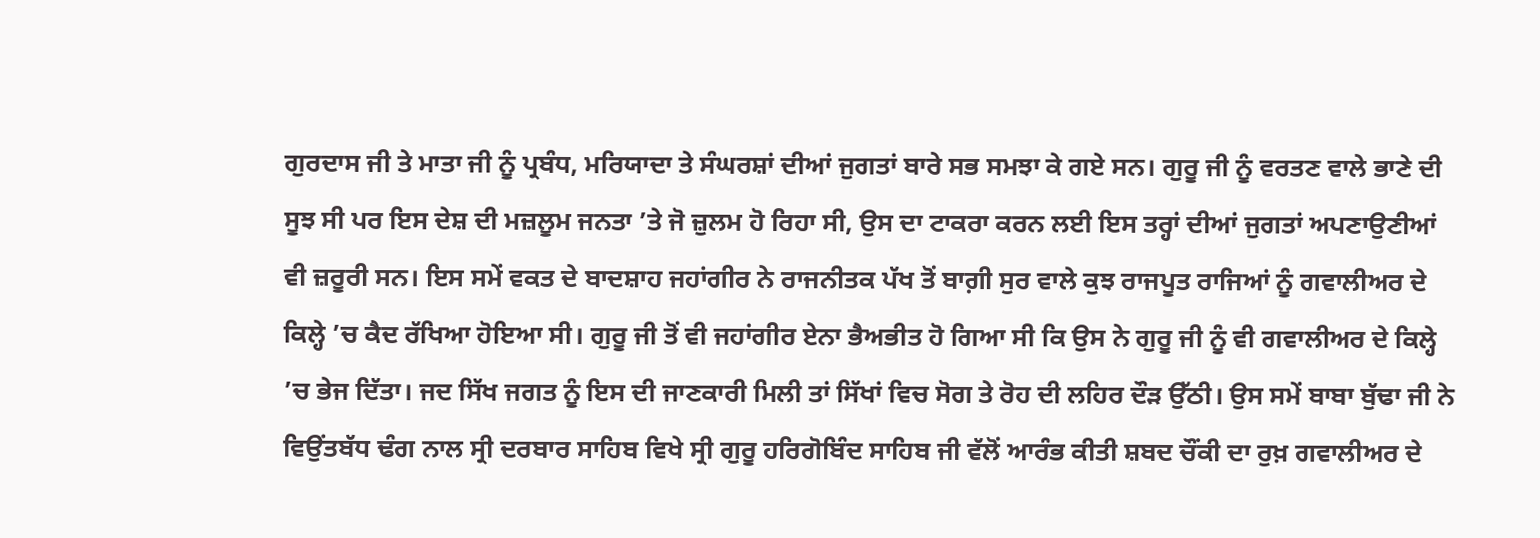ਗੁਰਦਾਸ ਜੀ ਤੇ ਮਾਤਾ ਜੀ ਨੂੰ ਪ੍ਰਬੰਧ, ਮਰਿਯਾਦਾ ਤੇ ਸੰਘਰਸ਼ਾਂ ਦੀਆਂ ਜੁਗਤਾਂ ਬਾਰੇ ਸਭ ਸਮਝਾ ਕੇ ਗਏ ਸਨ। ਗੁਰੂ ਜੀ ਨੂੰ ਵਰਤਣ ਵਾਲੇ ਭਾਣੇ ਦੀ ਸੂਝ ਸੀ ਪਰ ਇਸ ਦੇਸ਼ ਦੀ ਮਜ਼ਲੂਮ ਜਨਤਾ ’ਤੇ ਜੋ ਜ਼ੁਲਮ ਹੋ ਰਿਹਾ ਸੀ, ਉਸ ਦਾ ਟਾਕਰਾ ਕਰਨ ਲਈ ਇਸ ਤਰ੍ਹਾਂ ਦੀਆਂ ਜੁਗਤਾਂ ਅਪਣਾਉਣੀਆਂ ਵੀ ਜ਼ਰੂਰੀ ਸਨ। ਇਸ ਸਮੇਂ ਵਕਤ ਦੇ ਬਾਦਸ਼ਾਹ ਜਹਾਂਗੀਰ ਨੇ ਰਾਜਨੀਤਕ ਪੱਖ ਤੋਂ ਬਾਗ਼ੀ ਸੁਰ ਵਾਲੇ ਕੁਝ ਰਾਜਪੂਤ ਰਾਜਿਆਂ ਨੂੰ ਗਵਾਲੀਅਰ ਦੇ ਕਿਲ੍ਹੇ ’ਚ ਕੈਦ ਰੱਖਿਆ ਹੋਇਆ ਸੀ। ਗੁਰੂ ਜੀ ਤੋਂ ਵੀ ਜਹਾਂਗੀਰ ਏਨਾ ਭੈਅਭੀਤ ਹੋ ਗਿਆ ਸੀ ਕਿ ਉਸ ਨੇ ਗੁਰੂ ਜੀ ਨੂੰ ਵੀ ਗਵਾਲੀਅਰ ਦੇ ਕਿਲ੍ਹੇ ’ਚ ਭੇਜ ਦਿੱਤਾ। ਜਦ ਸਿੱਖ ਜਗਤ ਨੂੰ ਇਸ ਦੀ ਜਾਣਕਾਰੀ ਮਿਲੀ ਤਾਂ ਸਿੱਖਾਂ ਵਿਚ ਸੋਗ ਤੇ ਰੋਹ ਦੀ ਲਹਿਰ ਦੌੜ ਉੱਠੀ। ਉਸ ਸਮੇਂ ਬਾਬਾ ਬੁੱਢਾ ਜੀ ਨੇ ਵਿਉਂਤਬੱਧ ਢੰਗ ਨਾਲ ਸ੍ਰੀ ਦਰਬਾਰ ਸਾਹਿਬ ਵਿਖੇ ਸ੍ਰੀ ਗੁਰੂ ਹਰਿਗੋਬਿੰਦ ਸਾਹਿਬ ਜੀ ਵੱਲੋਂ ਆਰੰਭ ਕੀਤੀ ਸ਼ਬਦ ਚੌਂਕੀ ਦਾ ਰੁਖ਼ ਗਵਾਲੀਅਰ ਦੇ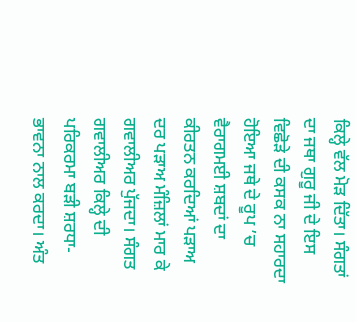ਕਿਲ੍ਹੇ ਵੱਲ ਮੋੜ ਦਿੱਤਾ। ਸੰਗਤਾਂ ਦਾ ਜਥਾ ਗੁਰੂ ਜੀ ਦੇ ਇਸ ਵਿਛੋੜੇ ਦੀ ਕਸਕ ਨਾ ਸਹਾਰਦਾ ਹੋਇਆ ਜਥੇ ਦੇ ਰੂਪ ’ਚ ਵੈਰਾਗਮਈ ਸ਼ਬਦਾਂ ਦਾ ਕੀਰਤਨ ਕਰਦਿਆਂ ਪੜਾਅ ਦਰ ਪੜਾਅ ਮੰਜ਼ਿਲਾਂ ਮਾਰ ਕੇ ਗਵਾਲੀਅਰ ਪੁੱਜਦਾ। ਸੰਗਤ ਗਵਾਲੀਅਰ ਕਿਲ੍ਹੇ ਦੀ ਪਰਿਕਰਮਾ ਬੜੀ ਸ਼ਰਧਾ-ਭਾਵਨਾ ਨਾਲ ਕਰਦਾ। ਅੰਤ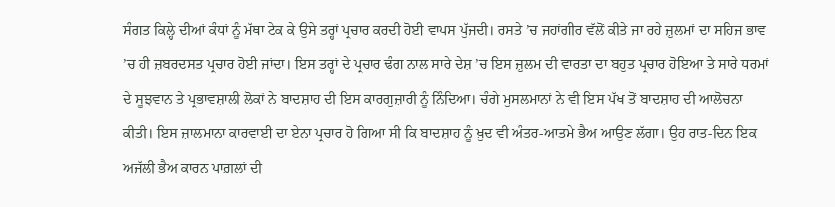ਸੰਗਤ ਕਿਲ੍ਹੇ ਦੀਆਂ ਕੰਧਾਂ ਨੂੰ ਮੱਥਾ ਟੇਕ ਕੇ ਉਸੇ ਤਰ੍ਹਾਂ ਪ੍ਰਚਾਰ ਕਰਦੀ ਹੋਈ ਵਾਪਸ ਪੁੱਜਦੀ। ਰਸਤੇ ’ਚ ਜਹਾਂਗੀਰ ਵੱਲੋਂ ਕੀਤੇ ਜਾ ਰਹੇ ਜ਼ੁਲਮਾਂ ਦਾ ਸਹਿਜ ਭਾਵ ’ਚ ਹੀ ਜ਼ਬਰਦਸਤ ਪ੍ਰਚਾਰ ਹੋਈ ਜਾਂਦਾ। ਇਸ ਤਰ੍ਹਾਂ ਦੇ ਪ੍ਰਚਾਰ ਢੰਗ ਨਾਲ ਸਾਰੇ ਦੇਸ਼ ’ਚ ਇਸ ਜ਼ੁਲਮ ਦੀ ਵਾਰਤਾ ਦਾ ਬਹੁਤ ਪ੍ਰਚਾਰ ਹੋਇਆ ਤੇ ਸਾਰੇ ਧਰਮਾਂ ਦੇ ਸੂਝਵਾਨ ਤੇ ਪ੍ਰਭਾਵਸ਼ਾਲੀ ਲੋਕਾਂ ਨੇ ਬਾਦਸ਼ਾਹ ਦੀ ਇਸ ਕਾਰਗੁਜ਼ਾਰੀ ਨੂੰ ਨਿੰਦਿਆ। ਚੰਗੇ ਮੁਸਲਮਾਨਾਂ ਨੇ ਵੀ ਇਸ ਪੱਖ ਤੋਂ ਬਾਦਸ਼ਾਹ ਦੀ ਆਲੋਚਨਾ ਕੀਤੀ। ਇਸ ਜ਼ਾਲਮਾਨਾ ਕਾਰਵਾਈ ਦਾ ਏਨਾ ਪ੍ਰਚਾਰ ਹੋ ਗਿਆ ਸੀ ਕਿ ਬਾਦਸ਼ਾਹ ਨੂੰ ਖ਼ੁਦ ਵੀ ਅੰਤਰ-ਆਤਮੇ ਭੈਅ ਆਉਣ ਲੱਗਾ। ਉਹ ਰਾਤ-ਦਿਨ ਇਕ ਅਜੱਲੀ ਭੈਅ ਕਾਰਨ ਪਾਗ਼ਲਾਂ ਦੀ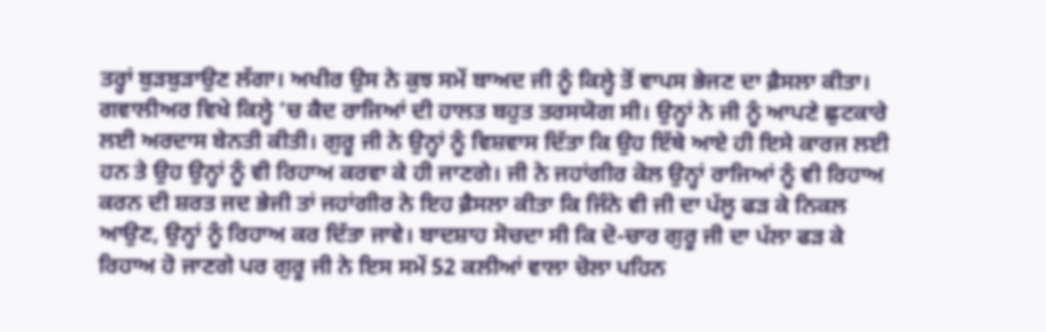ਤਰ੍ਹਾਂ ਬੁੜਬੁੜਾਉਣ ਲੱਗਾ। ਅਖੀਰ ਉਸ ਨੇ ਕੁਝ ਸਮੇਂ ਬਾਅਦ ਜੀ ਨੂੰ ਕਿਲ੍ਹੇ ਤੋਂ ਵਾਪਸ ਭੇਜਣ ਦਾ ਫ਼ੈਸਲਾ ਕੀਤਾ। ਗਵਾਲੀਅਰ ਵਿਖੇ ਕਿਲ੍ਹੇ ’ਚ ਕੈਦ ਰਾਜਿਆਂ ਦੀ ਹਾਲਤ ਬਹੁਤ ਤਰਸਯੋਗ ਸੀ। ਉਨ੍ਹਾਂ ਨੇ ਜੀ ਨੂੰ ਆਪਣੇ ਛੁਟਕਾਰੇ ਲਈ ਅਰਦਾਸ ਬੇਨਤੀ ਕੀਤੀ। ਗੁਰੂ ਜੀ ਨੇ ਉਨ੍ਹਾਂ ਨੂੰ ਵਿਸ਼ਵਾਸ ਦਿੱਤਾ ਕਿ ਉਹ ਇੱਥੇ ਆਏ ਹੀ ਇਸੇ ਕਾਰਜ ਲਈ ਹਨ ਤੇ ਉਹ ਉਨ੍ਹਾਂ ਨੂੰ ਵੀ ਰਿਹਾਅ ਕਰਵਾ ਕੇ ਹੀ ਜਾਣਗੇ। ਜੀ ਨੇ ਜਹਾਂਗੀਰ ਕੋਲ ਉਨ੍ਹਾਂ ਰਾਜਿਆਂ ਨੂੰ ਵੀ ਰਿਹਾਅ ਕਰਨ ਦੀ ਸ਼ਰਤ ਜਦ ਭੇਜੀ ਤਾਂ ਜਹਾਂਗੀਰ ਨੇ ਇਹ ਫ਼ੈਸਲਾ ਕੀਤਾ ਕਿ ਜਿੰਨੇ ਵੀ ਜੀ ਦਾ ਪੱਲੂ ਫੜ ਕੇ ਨਿਕਲ ਆਉਣ, ਉਨ੍ਹਾਂ ਨੂੰ ਰਿਹਾਅ ਕਰ ਦਿੱਤਾ ਜਾਵੇ। ਬਾਦਸ਼ਾਹ ਸੋਚਦਾ ਸੀ ਕਿ ਦੋ-ਚਾਰ ਗੁਰੂ ਜੀ ਦਾ ਪੱਲਾ ਫੜ ਕੇ ਰਿਹਾਅ ਹੋ ਜਾਣਗੇ ਪਰ ਗੁਰੂ ਜੀ ਨੇ ਇਸ ਸਮੇਂ 52 ਕਲੀਆਂ ਵਾਲਾ ਚੋਲਾ ਪਹਿਨ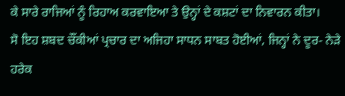ਕੇ ਸਾਰੇ ਰਾਜਿਆਂ ਨੂੰ ਰਿਹਾਅ ਕਰਵਾਇਆ ਤੇ ਉਨ੍ਹਾਂ ਦੇ ਕਸ਼ਟਾਂ ਦਾ ਨਿਵਾਰਨ ਕੀਤਾ।
ਸੋ ਇਹ ਸ਼ਬਦ ਚੌਂਕੀਆਂ ਪ੍ਰਚਾਰ ਦਾ ਅਜਿਹਾ ਸਾਧਨ ਸਾਬਤ ਹੋਈਆਂ, ਜਿਨ੍ਹਾਂ ਨੇ ਦੂਰ- ਨੇੜੇ ਹਰੇਕ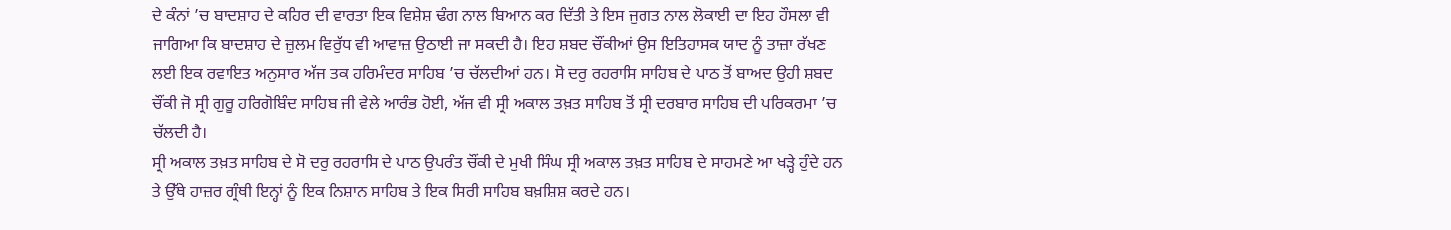ਦੇ ਕੰਨਾਂ ’ਚ ਬਾਦਸ਼ਾਹ ਦੇ ਕਹਿਰ ਦੀ ਵਾਰਤਾ ਇਕ ਵਿਸ਼ੇਸ਼ ਢੰਗ ਨਾਲ ਬਿਆਨ ਕਰ ਦਿੱਤੀ ਤੇ ਇਸ ਜੁਗਤ ਨਾਲ ਲੋਕਾਈ ਦਾ ਇਹ ਹੌਸਲਾ ਵੀ ਜਾਗਿਆ ਕਿ ਬਾਦਸ਼ਾਹ ਦੇ ਜ਼ੁਲਮ ਵਿਰੁੱਧ ਵੀ ਆਵਾਜ਼ ਉਠਾਈ ਜਾ ਸਕਦੀ ਹੈ। ਇਹ ਸ਼ਬਦ ਚੌਂਕੀਆਂ ਉਸ ਇਤਿਹਾਸਕ ਯਾਦ ਨੂੰ ਤਾਜ਼ਾ ਰੱਖਣ ਲਈ ਇਕ ਰਵਾਇਤ ਅਨੁਸਾਰ ਅੱਜ ਤਕ ਹਰਿਮੰਦਰ ਸਾਹਿਬ ’ਚ ਚੱਲਦੀਆਂ ਹਨ। ਸੋ ਦਰੁ ਰਹਰਾਸਿ ਸਾਹਿਬ ਦੇ ਪਾਠ ਤੋਂ ਬਾਅਦ ਉਹੀ ਸ਼ਬਦ ਚੌਂਕੀ ਜੋ ਸ੍ਰੀ ਗੁਰੂ ਹਰਿਗੋਬਿੰਦ ਸਾਹਿਬ ਜੀ ਵੇਲੇ ਆਰੰਭ ਹੋਈ, ਅੱਜ ਵੀ ਸ੍ਰੀ ਅਕਾਲ ਤਖ਼ਤ ਸਾਹਿਬ ਤੋਂ ਸ੍ਰੀ ਦਰਬਾਰ ਸਾਹਿਬ ਦੀ ਪਰਿਕਰਮਾ ’ਚ ਚੱਲਦੀ ਹੈ।
ਸ੍ਰੀ ਅਕਾਲ ਤਖ਼ਤ ਸਾਹਿਬ ਦੇ ਸੋ ਦਰੁ ਰਹਰਾਸਿ ਦੇ ਪਾਠ ਉਪਰੰਤ ਚੌਂਕੀ ਦੇ ਮੁਖੀ ਸਿੰਘ ਸ੍ਰੀ ਅਕਾਲ ਤਖ਼ਤ ਸਾਹਿਬ ਦੇ ਸਾਹਮਣੇ ਆ ਖੜ੍ਹੇ ਹੁੰਦੇ ਹਨ ਤੇ ਉੱਥੇ ਹਾਜ਼ਰ ਗ੍ਰੰਥੀ ਇਨ੍ਹਾਂ ਨੂੰ ਇਕ ਨਿਸ਼ਾਨ ਸਾਹਿਬ ਤੇ ਇਕ ਸਿਰੀ ਸਾਹਿਬ ਬਖ਼ਸ਼ਿਸ਼ ਕਰਦੇ ਹਨ।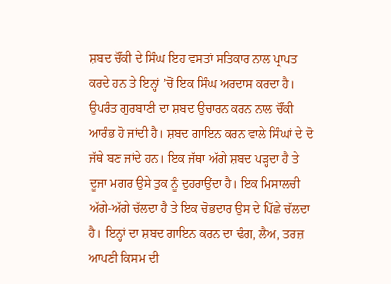ਸ਼ਬਦ ਚੌਂਕੀ ਦੇ ਸਿੰਘ ਇਹ ਵਸਤਾਂ ਸਤਿਕਾਰ ਨਾਲ ਪ੍ਰਾਪਤ ਕਰਦੇ ਹਨ ਤੇ ਇਨ੍ਹਾਂ ’ਚੋਂ ਇਕ ਸਿੰਘ ਅਰਦਾਸ ਕਰਦਾ ਹੈ। ਉਪਰੰਤ ਗੁਰਬਾਣੀ ਦਾ ਸ਼ਬਦ ਉਚਾਰਨ ਕਰਨ ਨਾਲ ਚੌਂਕੀ ਆਰੰਭ ਹੋ ਜਾਂਦੀ ਹੈ। ਸ਼ਬਦ ਗਾਇਨ ਕਰਨ ਵਾਲੇ ਸਿੰਘਾਂ ਦੇ ਦੋ ਜੱਥੇ ਬਣ ਜਾਂਦੇ ਹਨ। ਇਕ ਜੱਥਾ ਅੱਗੇ ਸ਼ਬਦ ਪੜ੍ਹਦਾ ਹੈ ਤੇ ਦੂਜਾ ਮਗਰ ਉਸੇ ਤੁਕ ਨੂੰ ਦੁਹਰਾਉਂਦਾ ਹੈ। ਇਕ ਮਿਸਾਲਚੀ ਅੱਗੇ-ਅੱਗੇ ਚੱਲਦਾ ਹੈ ਤੇ ਇਕ ਚੋਭਦਾਰ ਉਸ ਦੇ ਪਿੱਛੇ ਚੱਲਦਾ ਹੈ। ਇਨ੍ਹਾਂ ਦਾ ਸ਼ਬਦ ਗਾਇਨ ਕਰਨ ਦਾ ਢੰਗ, ਲੈਅ, ਤਰਜ਼ ਆਪਣੀ ਕਿਸਮ ਦੀ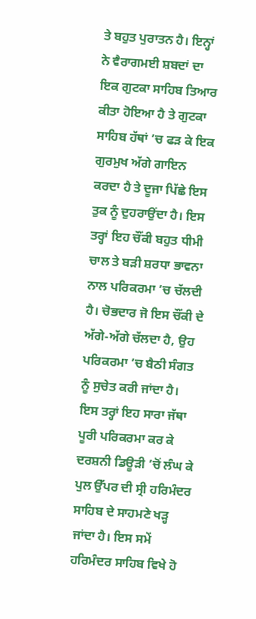ਤੇ ਬਹੁਤ ਪੁਰਾਤਨ ਹੈ। ਇਨ੍ਹਾਂ ਨੇ ਵੈਰਾਗਮਈ ਸ਼ਬਦਾਂ ਦਾ ਇਕ ਗੁਟਕਾ ਸਾਹਿਬ ਤਿਆਰ ਕੀਤਾ ਹੋਇਆ ਹੈ ਤੇ ਗੁਟਕਾ ਸਾਹਿਬ ਹੱਥਾਂ ’ਚ ਫੜ ਕੇ ਇਕ ਗੁਰਮੁਖ ਅੱਗੇ ਗਾਇਨ ਕਰਦਾ ਹੈ ਤੇ ਦੂਜਾ ਪਿੱਛੇ ਇਸ ਤੁਕ ਨੂੰ ਦੁਹਰਾਉਂਦਾ ਹੈ। ਇਸ ਤਰ੍ਹਾਂ ਇਹ ਚੌਂਕੀ ਬਹੁਤ ਧੀਮੀ ਚਾਲ ਤੇ ਬੜੀ ਸ਼ਰਧਾ ਭਾਵਨਾ ਨਾਲ ਪਰਿਕਰਮਾ ’ਚ ਚੱਲਦੀ ਹੈ। ਚੋਭਦਾਰ ਜੋ ਇਸ ਚੌਂਕੀ ਦੇ ਅੱਗੇ-ਅੱਗੇ ਚੱਲਦਾ ਹੈ, ਉਹ ਪਰਿਕਰਮਾ ’ਚ ਬੈਠੀ ਸੰਗਤ ਨੂੰ ਸੁਚੇਤ ਕਰੀ ਜਾਂਦਾ ਹੈ। ਇਸ ਤਰ੍ਹਾਂ ਇਹ ਸਾਰਾ ਜੱਥਾ ਪੂਰੀ ਪਰਿਕਰਮਾ ਕਰ ਕੇ ਦਰਸ਼ਨੀ ਡਿਊੜੀ ’ਚੋਂ ਲੰਘ ਕੇ ਪੁਲ ਉੱਪਰ ਦੀ ਸ੍ਰੀ ਹਰਿਮੰਦਰ ਸਾਹਿਬ ਦੇ ਸਾਹਮਣੇ ਖੜ੍ਹ ਜਾਂਦਾ ਹੈ। ਇਸ ਸਮੇਂ ਹਰਿਮੰਦਰ ਸਾਹਿਬ ਵਿਖੇ ਹੋ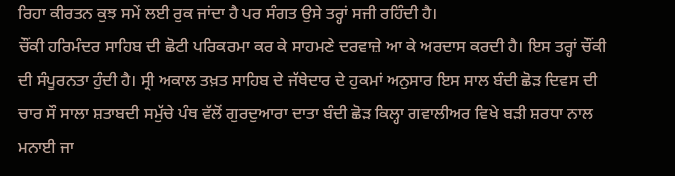ਰਿਹਾ ਕੀਰਤਨ ਕੁਝ ਸਮੇਂ ਲਈ ਰੁਕ ਜਾਂਦਾ ਹੈ ਪਰ ਸੰਗਤ ਉਸੇ ਤਰ੍ਹਾਂ ਸਜੀ ਰਹਿੰਦੀ ਹੈ।
ਚੌਂਕੀ ਹਰਿਮੰਦਰ ਸਾਹਿਬ ਦੀ ਛੋਟੀ ਪਰਿਕਰਮਾ ਕਰ ਕੇ ਸਾਹਮਣੇ ਦਰਵਾਜ਼ੇ ਆ ਕੇ ਅਰਦਾਸ ਕਰਦੀ ਹੈ। ਇਸ ਤਰ੍ਹਾਂ ਚੌਂਕੀ ਦੀ ਸੰਪੂਰਨਤਾ ਹੁੰਦੀ ਹੈ। ਸ੍ਰੀ ਅਕਾਲ ਤਖ਼ਤ ਸਾਹਿਬ ਦੇ ਜੱਥੇਦਾਰ ਦੇ ਹੁਕਮਾਂ ਅਨੁਸਾਰ ਇਸ ਸਾਲ ਬੰਦੀ ਛੋੜ ਦਿਵਸ ਦੀ ਚਾਰ ਸੌ ਸਾਲਾ ਸ਼ਤਾਬਦੀ ਸਮੁੱਚੇ ਪੰਥ ਵੱਲੋਂ ਗੁਰਦੁਆਰਾ ਦਾਤਾ ਬੰਦੀ ਛੋੜ ਕਿਲ੍ਹਾ ਗਵਾਲੀਅਰ ਵਿਖੇ ਬੜੀ ਸ਼ਰਧਾ ਨਾਲ ਮਨਾਈ ਜਾ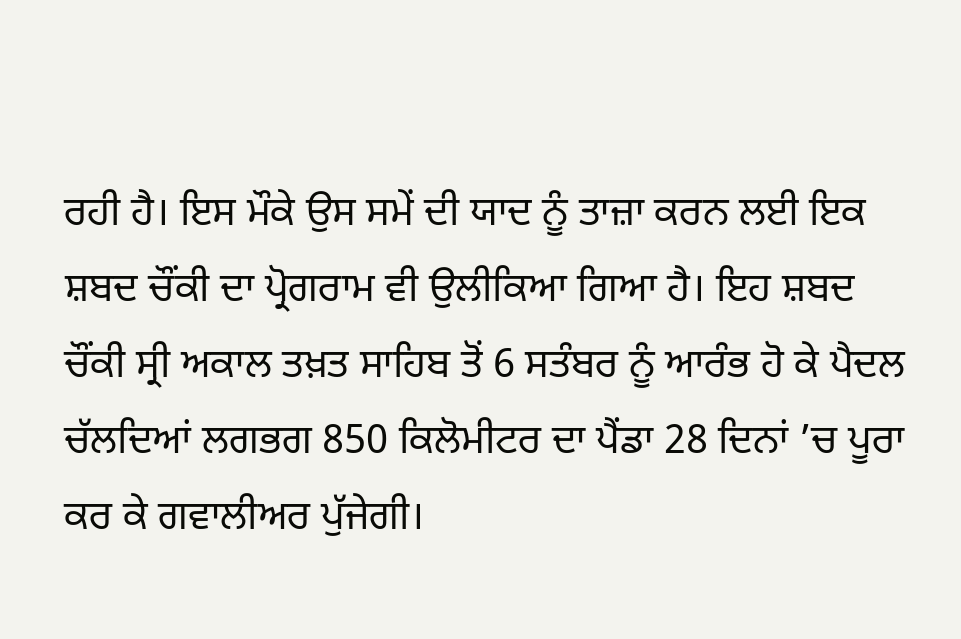ਰਹੀ ਹੈ। ਇਸ ਮੌਕੇ ਉਸ ਸਮੇਂ ਦੀ ਯਾਦ ਨੂੰ ਤਾਜ਼ਾ ਕਰਨ ਲਈ ਇਕ ਸ਼ਬਦ ਚੌਂਕੀ ਦਾ ਪ੍ਰੋਗਰਾਮ ਵੀ ਉਲੀਕਿਆ ਗਿਆ ਹੈ। ਇਹ ਸ਼ਬਦ ਚੌਂਕੀ ਸ੍ਰੀ ਅਕਾਲ ਤਖ਼ਤ ਸਾਹਿਬ ਤੋਂ 6 ਸਤੰਬਰ ਨੂੰ ਆਰੰਭ ਹੋ ਕੇ ਪੈਦਲ ਚੱਲਦਿਆਂ ਲਗਭਗ 850 ਕਿਲੋਮੀਟਰ ਦਾ ਪੈਂਡਾ 28 ਦਿਨਾਂ ’ਚ ਪੂਰਾ ਕਰ ਕੇ ਗਵਾਲੀਅਰ ਪੁੱਜੇਗੀ।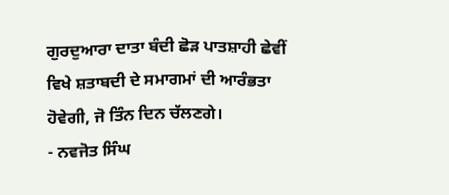ਗੁਰਦੁਆਰਾ ਦਾਤਾ ਬੰਦੀ ਛੋੜ ਪਾਤਸ਼ਾਹੀ ਛੇਵੀਂ ਵਿਖੇ ਸ਼ਤਾਬਦੀ ਦੇ ਸਮਾਗਮਾਂ ਦੀ ਆਰੰਭਤਾ ਹੋਵੇਗੀ, ਜੋ ਤਿੰਨ ਦਿਨ ਚੱਲਣਗੇ।
- ਨਵਜੋਤ ਸਿੰਘ